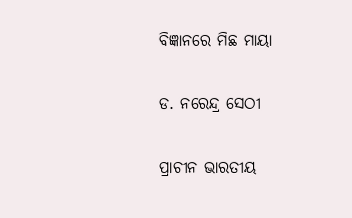ବିଜ୍ଞାନରେ ମିଛ ମାୟା

ଡ. ନରେନ୍ଦ୍ର ସେଠୀ

ପ୍ରାଚୀନ ଭାରତୀୟ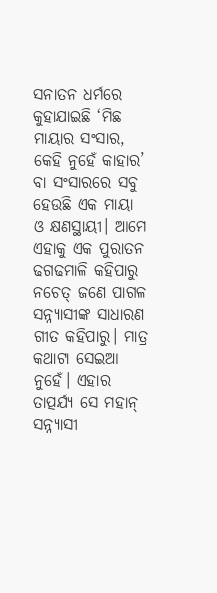ସନାତନ ଧର୍ମରେ କୁହାଯାଇଛି ‘ମିଛ ମାୟାର ସଂସାର, କେହି ନୁହେଁ କାହାର’ ବା ସଂସାରରେ ସବୁ ହେଉଛି ଏକ ମାୟା ଓ କ୍ଷଣସ୍ଥାୟୀ। ଆମେ ଏହାକୁ ଏକ ପୁରାତନ ଢଗଢମାଳି କହିପାରୁ ନଚେତ୍‌ ଜଣେ ପାଗଳ ସନ୍ନ୍ୟାସୀଙ୍କ ସାଧାରଣ ଗୀତ କହିପାରୁ। ମାତ୍ର କଥାଟା ସେଇଆ ନୁହେଁ। ଏହାର ତାତ୍ପର୍ଯ୍ୟ ସେ ମହାନ୍‌ ସନ୍ନ୍ୟାସୀ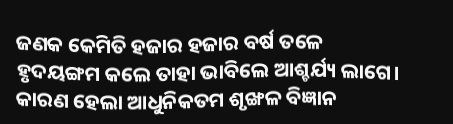ଜଣକ କେମିତି ହଜାର ହଜାର ବର୍ଷ ତଳେ ହୃଦୟଙ୍ଗମ କଲେ ତାହା ଭାବିଲେ ଆଶ୍ଚର୍ଯ୍ୟ ଲାଗେ। କାରଣ ହେଲା ଆଧୁନିକତମ ଶୃଙ୍ଖଳ ବିଜ୍ଞାନ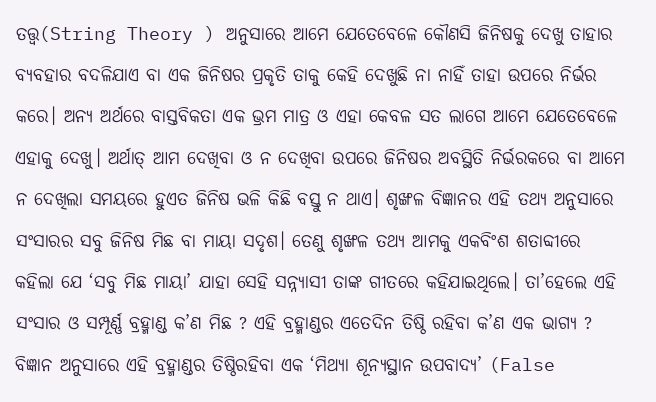ତତ୍ତ୍ୱ(String Theory ) ଅନୁସାରେ ଆମେ ଯେତେବେଳେ କୌଣସି ଜିନିଷକୁ ଦେଖୁ ତାହାର ବ୍ୟବହାର ବଦଳିଯାଏ ବା ଏକ ଜିନିଷର ପ୍ରକୃତି ତାକୁ କେହି ଦେଖୁଛି ନା ନାହିଁ ତାହା ଉପରେ ନିର୍ଭର କରେ। ଅନ୍ୟ ଅର୍ଥରେ ବାସ୍ତବିକତା ଏକ ଭ୍ରମ ମାତ୍ର ଓ ଏହା କେବଳ ସତ ଲାଗେ ଆମେ ଯେତେବେଳେ ଏହାକୁ ଦେଖୁ। ଅର୍ଥାତ୍‌ ଆମ ଦେଖିବା ଓ ନ ଦେଖିବା ଉପରେ ଜିନିଷର ଅବସ୍ଥିତି ନିର୍ଭରକରେ ବା ଆମେ ନ ଦେଖିଲା ସମୟରେ ହୁଏତ ଜିନିଷ ଭଳି କିଛି ବସ୍ତୁ ନ ଥାଏ। ଶୃଙ୍ଖଳ ବିଜ୍ଞାନର ଏହି ତଥ୍ୟ ଅନୁସାରେ ସଂସାରର ସବୁ ଜିନିଷ ମିଛ ବା ମାୟା ସଦୃଶ। ତେଣୁ ଶୃଙ୍ଖଳ ତଥ୍ୟ ଆମକୁ ଏକବିଂଶ ଶତାବ୍ଦୀରେ କହିଲା ଯେ ‘ସବୁ ମିଛ ମାୟା’ ଯାହା ସେହି ସନ୍ନ୍ୟାସୀ ତାଙ୍କ ଗୀତରେ କହିଯାଇଥିଲେ। ତା’ହେଲେ ଏହି ସଂସାର ଓ ସମ୍ପୂର୍ଣ୍ଣ ବ୍ରହ୍ମାଣ୍ଡ କ’ଣ ମିଛ ? ଏହି ବ୍ରହ୍ମାଣ୍ଡର ଏତେଦିନ ତିଷ୍ଠି ରହିବା କ’ଣ ଏକ ଭାଗ୍ୟ ? ବିଜ୍ଞାନ ଅନୁସାରେ ଏହି ବ୍ରହ୍ମାଣ୍ଡର ତିଷ୍ଠିରହିବା ଏକ ‘ମିଥ୍ୟା ଶୂନ୍ୟସ୍ଥାନ ଉପବାଦ୍ୟ’ (False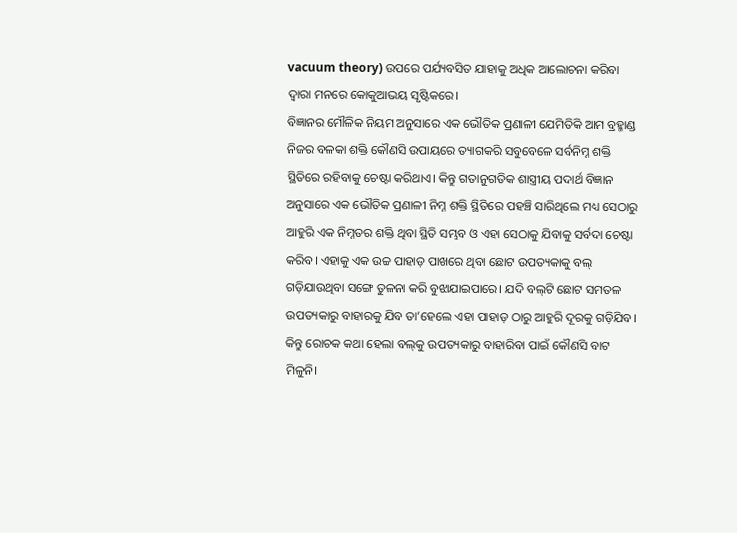vacuum theory) ଉପରେ ପର୍ଯ୍ୟବସିତ ଯାହାକୁ ଅଧିକ ଆଲୋଚନା କରିବା ଦ୍ୱାରା ମନରେ କୋକୁଆଭୟ ସୃଷ୍ଟିକରେ।
ବିଜ୍ଞାନର ମୌଳିକ ନିୟମ ଅନୁସାରେ ଏକ ଭୌତିକ ପ୍ରଣାଳୀ ଯେମିତିକି ଆମ ବ୍ରହ୍ମାଣ୍ଡ ନିଜର ବଳକା ଶକ୍ତି କୌଣସି ଉପାୟରେ ତ୍ୟାଗକରି ସବୁବେଳେ ସର୍ବନିମ୍ନ ଶକ୍ତି ସ୍ଥିତିରେ ରହିବାକୁ ଚେଷ୍ଟା କରିଥାଏ। କିନ୍ତୁ ଗତାନୁଗତିକ ଶାସ୍ତ୍ରୀୟ ପଦାର୍ଥ ବିଜ୍ଞାନ ଅନୁସାରେ ଏକ ଭୌତିକ ପ୍ରଣାଳୀ ନିମ୍ନ ଶକ୍ତି ସ୍ଥିତିରେ ପହଞ୍ଚି ସାରିଥିଲେ ମଧ୍ୟ ସେଠାରୁ ଆହୁରି ଏକ ନିମ୍ନତର ଶକ୍ତି ଥିବା ସ୍ଥିତି ସମ୍ଭବ ଓ ଏହା ସେଠାକୁ ଯିବାକୁ ସର୍ବଦା ଚେଷ୍ଟା କରିବ। ଏହାକୁ ଏକ ଉଚ୍ଚ ପାହାଡ଼ ପାଖରେ ଥିବା ଛୋଟ ଉପତ୍ୟକାକୁ ବଲ୍‌ ଗଡ଼ିଯାଉଥିବା ସଙ୍ଗେ ତୁଳନା କରି ବୁଝାଯାଇପାରେ। ଯଦି ବଲ୍‌ଟି ଛୋଟ ସମତଳ ଉପତ୍ୟକାରୁ ବାହାରକୁ ଯିବ ତା’ହେଲେ ଏହା ପାହାଡ଼ ଠାରୁ ଆହୁରି ଦୂରକୁ ଗଡ଼ିଯିବ। କିନ୍ତୁ ରୋଚକ କଥା ହେଲା ବଲ୍‌କୁ ଉପତ୍ୟକାରୁ ବାହାରିବା ପାଇଁ କୌଣସି ବାଟ ମିଳୁନି।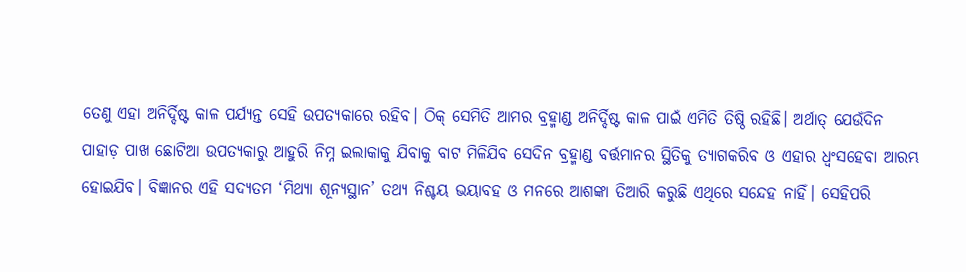ତେଣୁ ଏହା ଅନିର୍ଦ୍ଦିଷ୍ଟ କାଳ ପର୍ଯ୍ୟନ୍ତ ସେହି ଉପତ୍ୟକାରେ ରହିବ। ଠିକ୍‌ ସେମିତି ଆମର ବ୍ରହ୍ମାଣ୍ଡ ଅନିର୍ଦ୍ଦିଷ୍ଟ କାଳ ପାଇଁ ଏମିତି ତିଷ୍ଠି ରହିଛି। ଅର୍ଥାତ୍‌ ଯେଉଁଦିନ ପାହାଡ଼ ପାଖ ଛୋଟିଆ ଉପତ୍ୟକାରୁ ଆହୁରି ନିମ୍ନ ଇଲାକାକୁ ଯିବାକୁ ବାଟ ମିଳିଯିବ ସେଦିନ ବ୍ରହ୍ମାଣ୍ଡ ବର୍ତ୍ତମାନର ସ୍ଥିତିକୁ ତ୍ୟାଗକରିବ ଓ ଏହାର ଧ୍ୱଂସହେବା ଆରମ୍ଭ ହୋଇଯିବ। ବିଜ୍ଞାନର ଏହି ସଦ୍ୟତମ ‘ମିଥ୍ୟା ଶୂନ୍ୟସ୍ଥାନ’ ତଥ୍ୟ ନିଶ୍ଚୟ ଭୟାବହ ଓ ମନରେ ଆଶଙ୍କା ତିଆରି କରୁଛି ଏଥିରେ ସନ୍ଦେହ ନାହିଁ। ସେହିପରି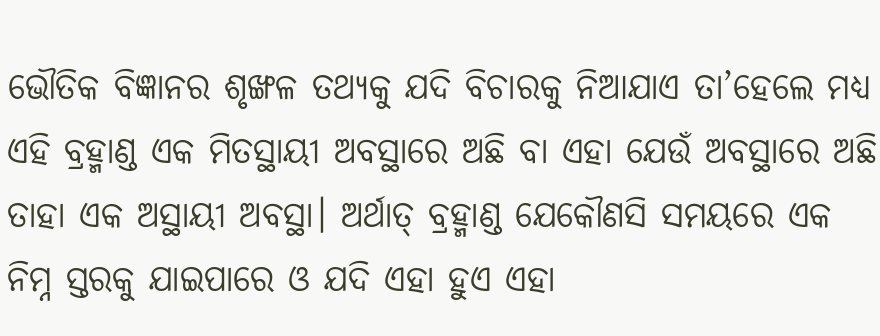ଭୌତିକ ବିଜ୍ଞାନର ଶୃଙ୍ଖଳ ତଥ୍ୟକୁ ଯଦି ବିଚାରକୁ ନିଆଯାଏ ତା’ହେଲେ ମଧ୍ୟ ଏହି ବ୍ରହ୍ମାଣ୍ଡ ଏକ ମିତସ୍ଥାୟୀ ଅବସ୍ଥାରେ ଅଛି ବା ଏହା ଯେଉଁ ଅବସ୍ଥାରେ ଅଛି ତାହା ଏକ ଅସ୍ଥାୟୀ ଅବସ୍ଥା। ଅର୍ଥାତ୍‌ ବ୍ରହ୍ମାଣ୍ଡ ଯେକୌଣସି ସମୟରେ ଏକ ନିମ୍ନ ସ୍ତରକୁ ଯାଇପାରେ ଓ ଯଦି ଏହା ହୁଏ ଏହା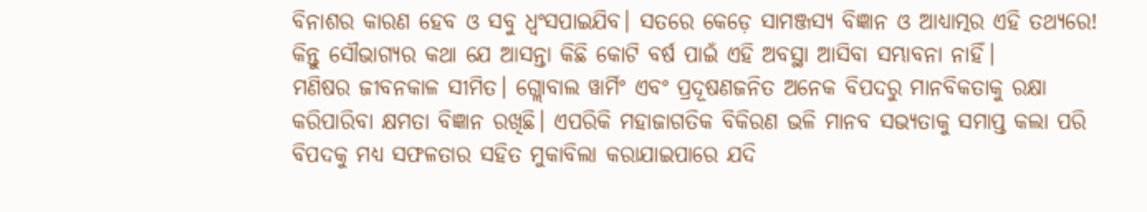ବିନାଶର କାରଣ ହେବ ଓ ସବୁ ଧ୍ୱଂସପାଇଯିବ। ସତରେ କେଡ଼େ ସାମଞ୍ଜସ୍ୟ ବିଜ୍ଞାନ ଓ ଆଧ୍ୟାତ୍ମର ଏହି ତଥ୍ୟରେ! କିନ୍ତୁ ସୌଭାଗ୍ୟର କଥା ଯେ ଆସନ୍ତା କିଛି କୋଟି ବର୍ଷ ପାଇଁ ଏହି ଅବସ୍ଥା ଆସିବା ସମ୍ଭାବନା ନାହିଁ।
ମଣିଷର ଜୀବନକାଳ ସୀମିତ। ଗ୍ଲୋବାଲ ୱାର୍ମିଂ ଏବଂ ପ୍ରଦୂଷଣଜନିତ ଅନେକ ବିପଦରୁ ମାନବିକତାକୁ ରକ୍ଷା କରିପାରିବା କ୍ଷମତା ବିଜ୍ଞାନ ରଖିଛି। ଏପରିକି ମହାଜାଗତିକ ବିକିରଣ ଭଳି ମାନବ ସଭ୍ୟତାକୁ ସମାପ୍ତ କଲା ପରି ବିପଦକୁ ମଧ୍ୟ ସଫଳତାର ସହିତ ମୁକାବିଲା କରାଯାଇପାରେ ଯଦି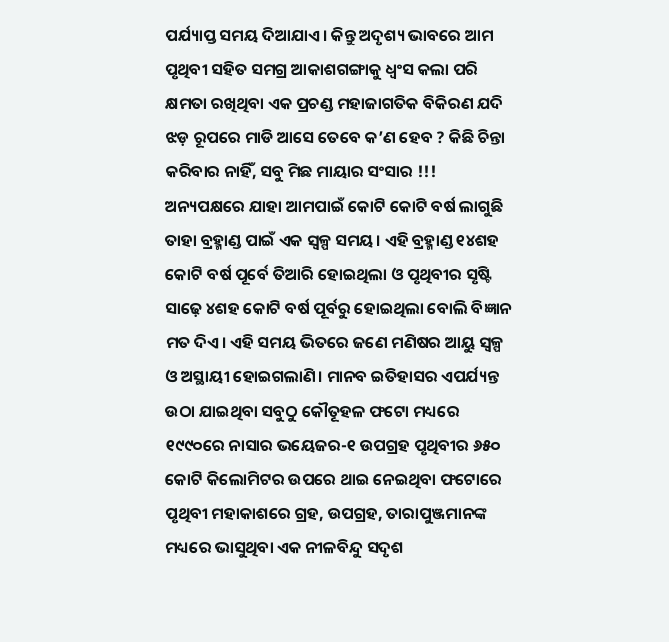ପର୍ଯ୍ୟାପ୍ତ ସମୟ ଦିଆଯାଏ। କିନ୍ତୁ ଅଦୃଶ୍ୟ ଭାବରେ ଆମ ପୃଥିବୀ ସହିତ ସମଗ୍ର ଆକାଶଗଙ୍ଗାକୁ ଧ୍ୱଂସ କଲା ପରି କ୍ଷମତା ରଖିଥିବା ଏକ ପ୍ରଚଣ୍ଡ ମହାଜାଗତିକ ବିକିରଣ ଯଦି ଝଡ଼ ରୂପରେ ମାଡି ଆସେ ତେବେ କ’ଣ ହେବ ? କିଛି ଚିନ୍ତା କରିବାର ନାହିଁ, ସବୁ ମିଛ ମାୟାର ସଂସାର !!! ଅନ୍ୟପକ୍ଷରେ ଯାହା ଆମପାଇଁ କୋଟି କୋଟି ବର୍ଷ ଲାଗୁଛି ତାହା ବ୍ରହ୍ମାଣ୍ଡ ପାଇଁ ଏକ ସ୍ବଳ୍ପ ସମୟ। ଏହି ବ୍ରହ୍ମାଣ୍ଡ ୧୪ଶହ କୋଟି ବର୍ଷ ପୂର୍ବେ ତିଆରି ହୋଇଥିଲା ଓ ପୃଥିବୀର ସୃଷ୍ଟି ସାଢ଼େ ୪ଶହ କୋଟି ବର୍ଷ ପୂର୍ବରୁ ହୋଇଥିଲା ବୋଲି ବିଜ୍ଞାନ ମତ ଦିଏ। ଏହି ସମୟ ଭିତରେ ଜଣେ ମଣିଷର ଆୟୁ ସ୍ବଳ୍ପ ଓ ଅସ୍ଥାୟୀ ହୋଇଗଲାଣି। ମାନବ ଇତିହାସର ଏପର୍ଯ୍ୟନ୍ତ ଉଠା ଯାଇଥିବା ସବୁଠୁ କୌତୂହଳ ଫଟୋ ମଧ୍ୟରେ ୧୯୯୦ରେ ନାସାର ଭୟେଜର-୧ ଉପଗ୍ରହ ପୃଥିବୀର ୬୫୦ କୋଟି କିଲୋମିଟର ଉପରେ ଥାଇ ନେଇଥିବା ଫଟୋରେ ପୃଥିବୀ ମହାକାଶରେ ଗ୍ରହ, ଉପଗ୍ରହ, ତାରାପୁଞ୍ଜମାନଙ୍କ ମଧ୍ୟରେ ଭାସୁଥିବା ଏକ ନୀଳବିନ୍ଦୁ ସଦୃଶ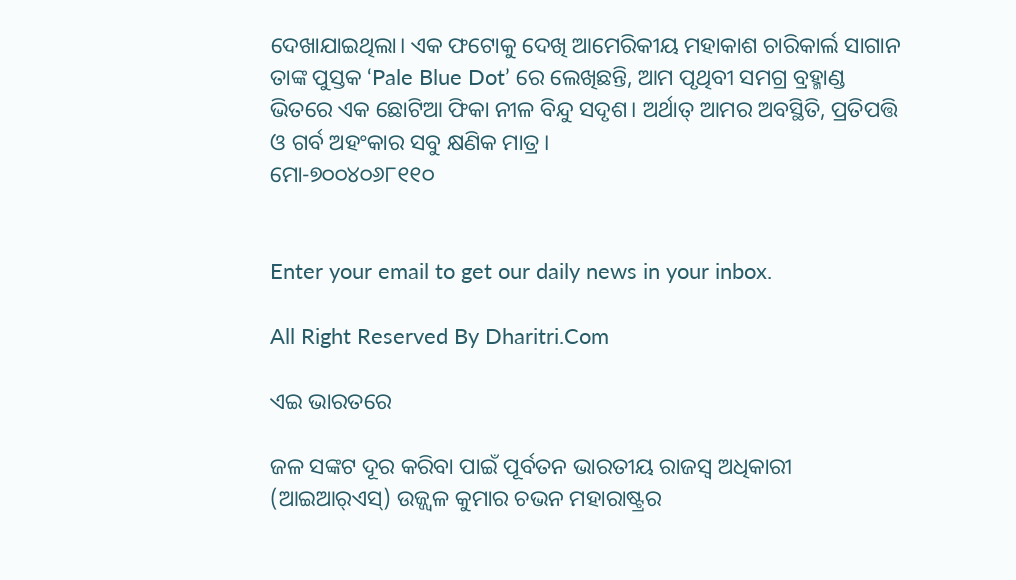ଦେଖାଯାଇଥିଲା। ଏକ ଫଟୋକୁ ଦେଖି ଆମେରିକୀୟ ମହାକାଶ ଚାରିକାର୍ଲ ସାଗାନ ତାଙ୍କ ପୁସ୍ତକ ‘Pale Blue Dot’ ରେ ଲେଖିଛନ୍ତି, ଆମ ପୃଥିବୀ ସମଗ୍ର ବ୍ରହ୍ମାଣ୍ଡ ଭିତରେ ଏକ ଛୋଟିଆ ଫିକା ନୀଳ ବିନ୍ଦୁ ସଦୃଶ। ଅର୍ଥାତ୍‌ ଆମର ଅବସ୍ଥିତି, ପ୍ରତିପତ୍ତି ଓ ଗର୍ବ ଅହଂକାର ସବୁ କ୍ଷଣିକ ମାତ୍ର।
ମୋ-୭୦୦୪୦୬୮୧୧୦


Enter your email to get our daily news in your inbox.

All Right Reserved By Dharitri.Com

ଏଇ ଭାରତରେ

ଜଳ ସଙ୍କଟ ଦୂର କରିବା ପାଇଁ ପୂର୍ବତନ ଭାରତୀୟ ରାଜସ୍ବ ଅଧିକାରୀ (ଆଇଆର୍‌ଏସ୍‌) ଉଜ୍ଜ୍ୱଳ କୁମାର ଚଭନ ମହାରାଷ୍ଟ୍ରର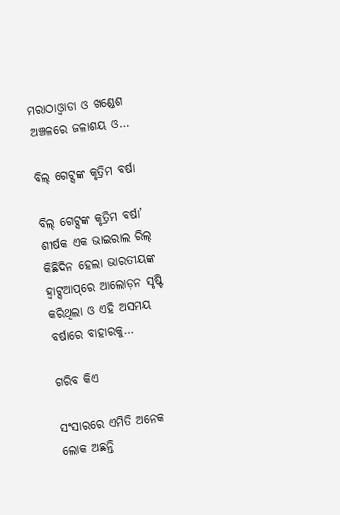ମରାଠାଓ୍ବାଡା ଓ ଖଣ୍ଡେଶ ଅଞ୍ଚଳରେ ଜଳାଶୟ ଓ…

ବିଲ୍‌ ଗେଟ୍ସଙ୍କ କୃତ୍ରିମ ବର୍ଷା

ବିଲ୍‌ ଗେଟ୍ସଙ୍କ କୃତ୍ରିମ ବର୍ଷା’ ଶୀର୍ଷକ ଏକ ଭାଇରାଲ ରିଲ୍‌ କିଛିଦିନ ହେଲା ଭାରତୀୟଙ୍କ ହ୍ବାଟ୍ସଆପ୍‌ରେ ଆଲୋଡ଼ନ ସୃଷ୍ଟି କରିଥିଲା ଓ ଏହି ଅସମୟ ବର୍ଷାରେ ବାହାରକୁ…

ଗରିବ କିଏ

ସଂସାରରେ ଏମିତି ଅନେକ ଲୋକ ଅଛନ୍ତି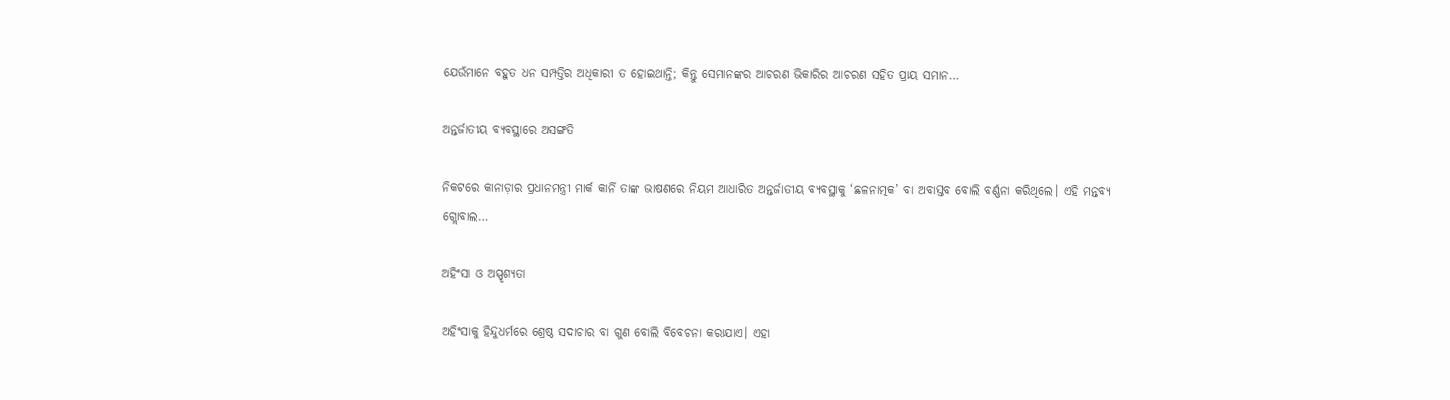ଯେଉଁମାନେ ବହୁତ ଧନ ସମ୍ପତ୍ତିର ଅଧିକାରୀ ତ ହୋଇଥାନ୍ତି; କିନ୍ତୁ ସେମାନଙ୍କର ଆଚରଣ ଭିକାରିର ଆଚରଣ ସହିତ ପ୍ରାୟ ସମାନ…

ଅନ୍ତର୍ଜାତୀୟ ବ୍ୟବସ୍ଥାରେ ଅସଙ୍ଗତି

ନିକଟରେ କାନାଡ଼ାର ପ୍ରଧାନମନ୍ତ୍ରୀ ମାର୍କ କାର୍ନି ତାଙ୍କ ଭାଷଣରେ ନିୟମ ଆଧାରିତ ଅନ୍ତର୍ଜାତୀୟ ବ୍ୟବସ୍ଥାକୁ ‘ଛଳନାତ୍ମକ’ ବା ଅବାସ୍ତବ ବୋଲି ବର୍ଣ୍ଣନା କରିଥିଲେ। ଏହି ମନ୍ତବ୍ୟ ଗ୍ଲୋବାଲ…

ଅହିଂସା ଓ ଅସ୍ପୃଶ୍ୟତା

ଅହିଂସାକୁ ହିନ୍ଦୁଧର୍ମରେ ଶ୍ରେଷ୍ଠ ସଦାଚାର ବା ଗୁଣ ବୋଲି ବିବେଚନା କରାଯାଏ। ଏହା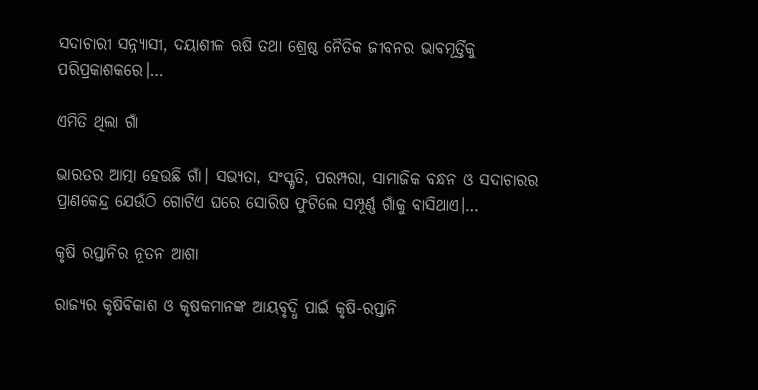ସଦାଚାରୀ ସନ୍ନ୍ୟାସୀ, ଦୟାଶୀଳ ଋଷି ତଥା ଶ୍ରେଷ୍ଠ ନୈତିକ ଜୀବନର ଭାବମୂର୍ତ୍ତିକୁ ପରିପ୍ରକାଶକରେ।…

ଏମିତି ଥିଲା ଗାଁ

ଭାରତର ଆତ୍ମା ହେଉଛି ଗାଁ। ସଭ୍ୟତା, ସଂସ୍କୃତି, ପରମ୍ପରା, ସାମାଜିକ ବନ୍ଧନ ଓ ସଦାଚାରର ପ୍ରାଣକେନ୍ଦ୍ର ଯେଉଁଠି ଗୋଟିଏ ଘରେ ସୋରିଷ ଫୁଟିଲେ ସମ୍ପୂର୍ଣ୍ଣ ଗାଁକୁ ବାସିଥାଏ।…

କୃଷି ରପ୍ତାନିର ନୂତନ ଆଶା

ରାଜ୍ୟର କୃଷିବିକାଶ ଓ କୃଷକମାନଙ୍କ ଆୟବୃଦ୍ଧି ପାଇଁ କୃଷି-ରପ୍ତାନି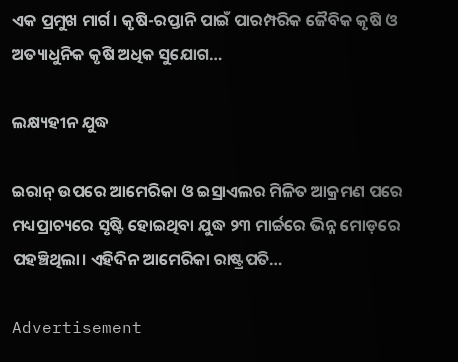ଏକ ପ୍ରମୁଖ ମାର୍ଗ। କୃଷି-ରପ୍ତାନି ପାଇଁ ପାରମ୍ପରିକ ଜୈବିକ କୃଷି ଓ ଅତ୍ୟାଧୁନିକ କୃଷି ଅଧିକ ସୁଯୋଗ…

ଲକ୍ଷ୍ୟହୀନ ଯୁଦ୍ଧ

ଇରାନ୍‌ ଉପରେ ଆମେରିକା ଓ ଇସ୍ରାଏଲର ମିଳିତ ଆକ୍ରମଣ ପରେ ମଧ୍ୟପ୍ରାଚ୍ୟରେ ସୃଷ୍ଟି ହୋଇଥିବା ଯୁଦ୍ଧ ୨୩ ମାର୍ଚ୍ଚରେ ଭିନ୍ନ ମୋଡ଼ରେ ପହଞ୍ଚିଥିଲା। ଏହିଦିନ ଆମେରିକା ରାଷ୍ଟ୍ରପତି…

Advertisement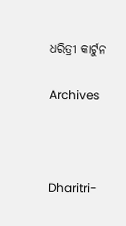ଧରିତ୍ରୀ କାର୍ଟୁନ

Archives



Dharitri-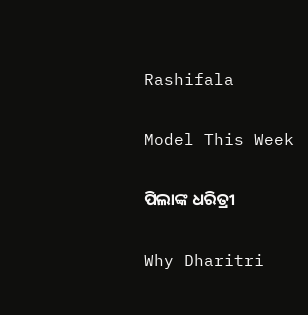Rashifala

Model This Week

ପିଲାଙ୍କ ଧରିତ୍ରୀ

Why Dharitri